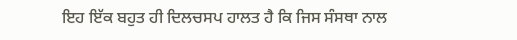ਇਹ ਇੱਕ ਬਹੁਤ ਹੀ ਦਿਲਚਸਪ ਹਾਲਤ ਹੈ ਕਿ ਜਿਸ ਸੰਸਥਾ ਨਾਲ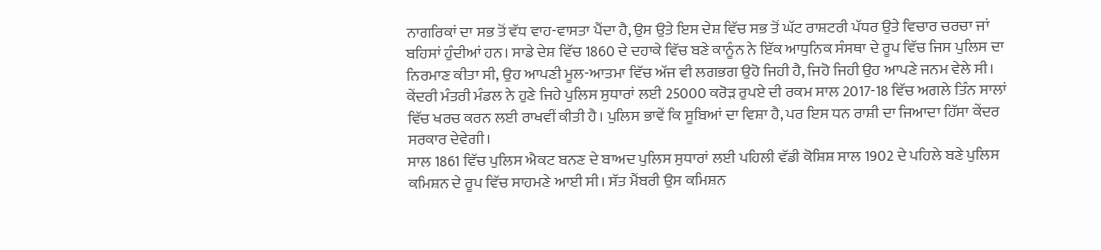ਨਾਗਰਿਕਾਂ ਦਾ ਸਭ ਤੋਂ ਵੱਧ ਵਾਹ-ਵਾਸਤਾ ਪੈਂਦਾ ਹੈ, ਉਸ ਉਤੇ ਇਸ ਦੇਸ਼ ਵਿੱਚ ਸਭ ਤੋਂ ਘੱਟ ਰਾਸ਼ਟਰੀ ਪੱਧਰ ਉਤੇ ਵਿਚਾਰ ਚਰਚਾ ਜਾਂ ਬਹਿਸਾਂ ਹੁੰਦੀਆਂ ਹਨ। ਸਾਡੇ ਦੇਸ਼ ਵਿੱਚ 1860 ਦੇ ਦਹਾਕੇ ਵਿੱਚ ਬਣੇ ਕਾਨੂੰਨ ਨੇ ਇੱਕ ਆਧੁਨਿਕ ਸੰਸਥਾ ਦੇ ਰੂਪ ਵਿੱਚ ਜਿਸ ਪੁਲਿਸ ਦਾ ਨਿਰਮਾਣ ਕੀਤਾ ਸੀ, ਉਹ ਆਪਣੀ ਮੂਲ-ਆਤਮਾ ਵਿੱਚ ਅੱਜ ਵੀ ਲਗਭਗ ਉਹੋ ਜਿਹੀ ਹੈ, ਜਿਹੋ ਜਿਹੀ ਉਹ ਆਪਣੇ ਜਨਮ ਵੇਲੇ ਸੀ। ਕੇਂਦਰੀ ਮੰਤਰੀ ਮੰਡਲ ਨੇ ਹੁਣੇ ਜਿਹੇ ਪੁਲਿਸ ਸੁਧਾਰਾਂ ਲਈ 25000 ਕਰੋੜ ਰੁਪਏ ਦੀ ਰਕਮ ਸਾਲ 2017-18 ਵਿੱਚ ਅਗਲੇ ਤਿੰਨ ਸਾਲਾਂ ਵਿੱਚ ਖਰਚ ਕਰਨ ਲਈ ਰਾਖਵੀਂ ਕੀਤੀ ਹੈ। ਪੁਲਿਸ ਭਾਵੇਂ ਕਿ ਸੂਬਿਆਂ ਦਾ ਵਿਸ਼ਾ ਹੈ, ਪਰ ਇਸ ਧਨ ਰਾਸ਼ੀ ਦਾ ਜਿਆਦਾ ਹਿੱਸਾ ਕੇਂਦਰ ਸਰਕਾਰ ਦੇਵੇਗੀ।
ਸਾਲ 1861 ਵਿੱਚ ਪੁਲਿਸ ਐਕਟ ਬਨਣ ਦੇ ਬਾਅਦ ਪੁਲਿਸ ਸੁਧਾਰਾਂ ਲਈ ਪਹਿਲੀ ਵੱਡੀ ਕੋਸ਼ਿਸ਼ ਸਾਲ 1902 ਦੇ ਪਹਿਲੇ ਬਣੇ ਪੁਲਿਸ ਕਮਿਸ਼ਨ ਦੇ ਰੂਪ ਵਿੱਚ ਸਾਹਮਣੇ ਆਈ ਸੀ। ਸੱਤ ਮੈਂਬਰੀ ਉਸ ਕਮਿਸ਼ਨ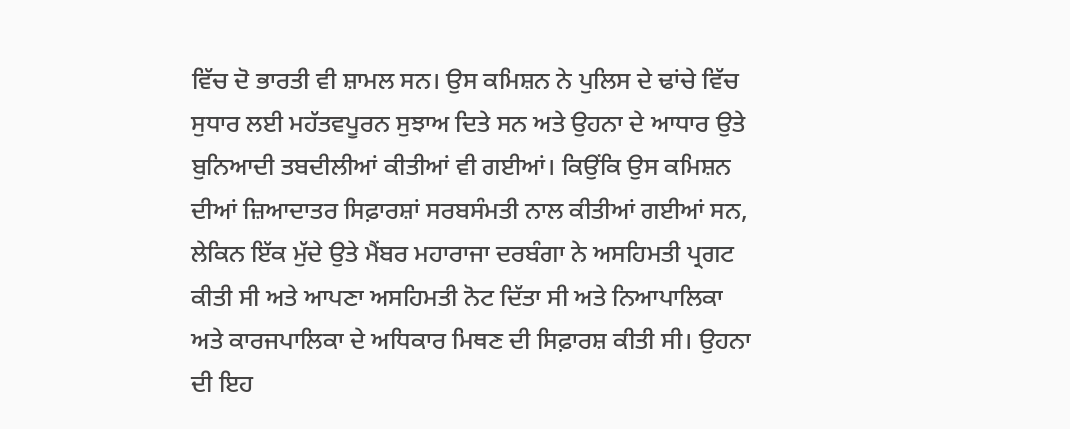ਵਿੱਚ ਦੋ ਭਾਰਤੀ ਵੀ ਸ਼ਾਮਲ ਸਨ। ਉਸ ਕਮਿਸ਼ਨ ਨੇ ਪੁਲਿਸ ਦੇ ਢਾਂਚੇ ਵਿੱਚ ਸੁਧਾਰ ਲਈ ਮਹੱਤਵਪੂਰਨ ਸੁਝਾਅ ਦਿਤੇ ਸਨ ਅਤੇ ਉਹਨਾ ਦੇ ਆਧਾਰ ਉਤੇ ਬੁਨਿਆਦੀ ਤਬਦੀਲੀਆਂ ਕੀਤੀਆਂ ਵੀ ਗਈਆਂ। ਕਿਉਂਕਿ ਉਸ ਕਮਿਸ਼ਨ ਦੀਆਂ ਜ਼ਿਆਦਾਤਰ ਸਿਫ਼ਾਰਸ਼ਾਂ ਸਰਬਸੰਮਤੀ ਨਾਲ ਕੀਤੀਆਂ ਗਈਆਂ ਸਨ, ਲੇਕਿਨ ਇੱਕ ਮੁੱਦੇ ਉਤੇ ਮੈਂਬਰ ਮਹਾਰਾਜਾ ਦਰਬੰਗਾ ਨੇ ਅਸਹਿਮਤੀ ਪ੍ਰਗਟ ਕੀਤੀ ਸੀ ਅਤੇ ਆਪਣਾ ਅਸਹਿਮਤੀ ਨੋਟ ਦਿੱਤਾ ਸੀ ਅਤੇ ਨਿਆਪਾਲਿਕਾ ਅਤੇ ਕਾਰਜਪਾਲਿਕਾ ਦੇ ਅਧਿਕਾਰ ਮਿਥਣ ਦੀ ਸਿਫ਼ਾਰਸ਼ ਕੀਤੀ ਸੀ। ਉਹਨਾ ਦੀ ਇਹ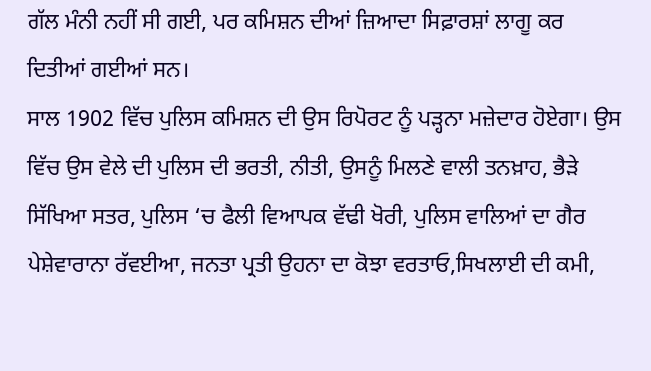ਗੱਲ ਮੰਨੀ ਨਹੀਂ ਸੀ ਗਈ, ਪਰ ਕਮਿਸ਼ਨ ਦੀਆਂ ਜ਼ਿਆਦਾ ਸਿਫ਼ਾਰਸ਼ਾਂ ਲਾਗੂ ਕਰ ਦਿਤੀਆਂ ਗਈਆਂ ਸਨ।
ਸਾਲ 1902 ਵਿੱਚ ਪੁਲਿਸ ਕਮਿਸ਼ਨ ਦੀ ਉਸ ਰਿਪੋਰਟ ਨੂੰ ਪੜ੍ਹਨਾ ਮਜ਼ੇਦਾਰ ਹੋਏਗਾ। ਉਸ ਵਿੱਚ ਉਸ ਵੇਲੇ ਦੀ ਪੁਲਿਸ ਦੀ ਭਰਤੀ, ਨੀਤੀ, ਉਸਨੂੰ ਮਿਲਣੇ ਵਾਲੀ ਤਨਖ਼ਾਹ, ਭੈੜੇ ਸਿੱਖਿਆ ਸਤਰ, ਪੁਲਿਸ ‘ਚ ਫੈਲੀ ਵਿਆਪਕ ਵੱਢੀ ਖੋਰੀ, ਪੁਲਿਸ ਵਾਲਿਆਂ ਦਾ ਗੈਰ ਪੇਸ਼ੇਵਾਰਾਨਾ ਰੱਵਈਆ, ਜਨਤਾ ਪ੍ਰਤੀ ਉਹਨਾ ਦਾ ਕੋਝਾ ਵਰਤਾਓ,ਸਿਖਲਾਈ ਦੀ ਕਮੀ,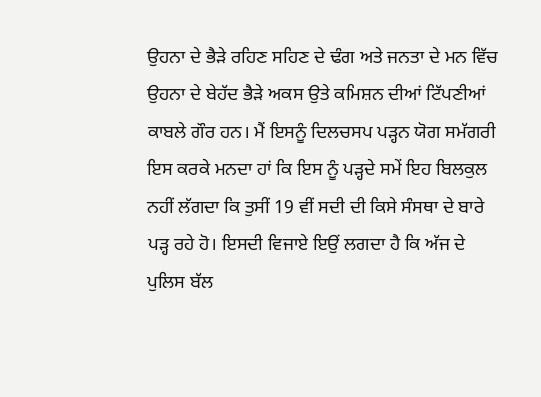ਉਹਨਾ ਦੇ ਭੈੜੇ ਰਹਿਣ ਸਹਿਣ ਦੇ ਢੰਗ ਅਤੇ ਜਨਤਾ ਦੇ ਮਨ ਵਿੱਚ ਉਹਨਾ ਦੇ ਬੇਹੱਦ ਭੈੜੇ ਅਕਸ ਉਤੇ ਕਮਿਸ਼ਨ ਦੀਆਂ ਟਿੱਪਣੀਆਂ ਕਾਬਲੇ ਗੌਰ ਹਨ। ਮੈਂ ਇਸਨੂੰ ਦਿਲਚਸਪ ਪੜ੍ਹਨ ਯੋਗ ਸਮੱਗਰੀ ਇਸ ਕਰਕੇ ਮਨਦਾ ਹਾਂ ਕਿ ਇਸ ਨੂੰ ਪੜ੍ਹਦੇ ਸਮੇਂ ਇਹ ਬਿਲਕੁਲ ਨਹੀਂ ਲੱਗਦਾ ਕਿ ਤੁਸੀਂ 19 ਵੀਂ ਸਦੀ ਦੀ ਕਿਸੇ ਸੰਸਥਾ ਦੇ ਬਾਰੇ ਪੜ੍ਹ ਰਹੇ ਹੋ। ਇਸਦੀ ਵਿਜਾਏ ਇਉਂ ਲਗਦਾ ਹੈ ਕਿ ਅੱਜ ਦੇ ਪੁਲਿਸ ਬੱਲ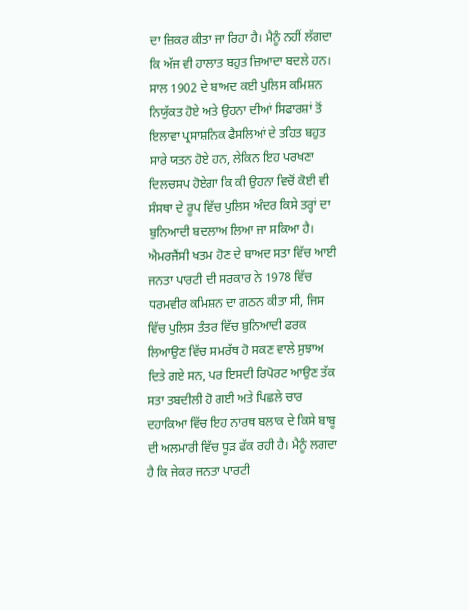ਦਾ ਜ਼ਿਕਰ ਕੀਤਾ ਜਾ ਰਿਹਾ ਹੈ। ਮੈਨੂੰ ਨਹੀਂ ਲੱਗਦਾ ਕਿ ਅੱਜ ਵੀ ਹਾਲਾਤ ਬਹੁਤ ਜ਼ਿਆਦਾ ਬਦਲੇ ਹਨ।
ਸਾਲ 1902 ਦੇ ਬਾਅਦ ਕਈ ਪੁਲਿਸ ਕਮਿਸ਼ਨ ਨਿਯੁੱਕਤ ਹੋਏ ਅਤੇ ਉਹਨਾ ਦੀਆਂ ਸਿਫਾਰਸ਼ਾਂ ਤੋਂ ਇਲਾਵਾ ਪ੍ਰਸਾਸ਼ਨਿਕ ਫੈਸਲਿਆਂ ਦੇ ਤਹਿਤ ਬਹੁਤ ਸਾਰੇ ਯਤਨ ਹੋਏ ਹਨ, ਲੇਕਿਨ ਇਹ ਪਰਖਣਾ ਦਿਲਚਸਪ ਹੋਏਗਾ ਕਿ ਕੀ ਉਹਨਾ ਵਿਚੋਂ ਕੋਈ ਵੀ ਸੰਸਥਾ ਦੇ ਰੂਪ ਵਿੱਚ ਪੁਲਿਸ ਅੰਦਰ ਕਿਸੇ ਤਰ੍ਹਾਂ ਦਾ ਬੁਨਿਆਦੀ ਬਦਲਾਅ ਲਿਆ ਜਾ ਸਕਿਆ ਹੈ। ਐਮਰਜੈਂਸੀ ਖਤਮ ਹੋਣ ਦੇ ਬਾਅਦ ਸਤਾ ਵਿੱਚ ਆਈ ਜਨਤਾ ਪਾਰਟੀ ਦੀ ਸਰਕਾਰ ਨੇ 1978 ਵਿੱਚ ਧਰਮਵੀਰ ਕਮਿਸ਼ਨ ਦਾ ਗਠਨ ਕੀਤਾ ਸੀ, ਜਿਸ ਵਿੱਚ ਪੁਲਿਸ ਤੰਤਰ ਵਿੱਚ ਬੁਨਿਆਦੀ ਫਰਕ ਲਿਆਉਣ ਵਿੱਚ ਸਮਰੱਥ ਹੋ ਸਕਣ ਵਾਲੇ ਸੁਝਾਅ ਦਿਤੇ ਗਏ ਸਨ, ਪਰ ਇਸਦੀ ਰਿਪੋਰਟ ਆਉਣ ਤੱਕ ਸਤਾ ਤਬਦੀਲੀ ਹੋ ਗਈ ਅਤੇ ਪਿਛਲੇ ਚਾਰ ਦਹਾਕਿਆ ਵਿੱਚ ਇਹ ਨਾਰਥ ਬਲਾਕ ਦੇ ਕਿਸੇ ਬਾਬੂ ਦੀ ਅਲਮਾਰੀ ਵਿੱਚ ਧੂੜ ਫੱਕ ਰਹੀ ਹੈ। ਮੈਨੂੰ ਲਗਦਾ ਹੈ ਕਿ ਜੇਕਰ ਜਨਤਾ ਪਾਰਟੀ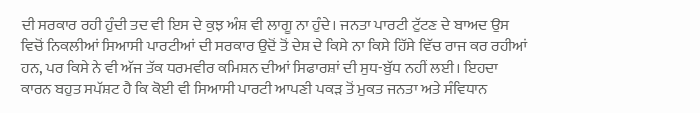ਦੀ ਸਰਕਾਰ ਰਹੀ ਹੁੰਦੀ ਤਦ ਵੀ ਇਸ ਦੇ ਕੁਝ ਅੰਸ਼ ਵੀ ਲਾਗੂ ਨਾ ਹੁੰਦੇ। ਜਨਤਾ ਪਾਰਟੀ ਟੁੱਟਣ ਦੇ ਬਾਅਦ ਉਸ ਵਿਚੋਂ ਨਿਕਲੀਆਂ ਸਿਆਸੀ ਪਾਰਟੀਆਂ ਦੀ ਸਰਕਾਰ ਉਦੋਂ ਤੋਂ ਦੇਸ਼ ਦੇ ਕਿਸੇ ਨਾ ਕਿਸੇ ਹਿੱਸੇ ਵਿੱਚ ਰਾਜ ਕਰ ਰਹੀਆਂ ਹਨ, ਪਰ ਕਿਸੇ ਨੇ ਵੀ ਅੱਜ ਤੱਕ ਧਰਮਵੀਰ ਕਮਿਸ਼ਨ ਦੀਆਂ ਸਿਫਾਰਸ਼ਾਂ ਦੀ ਸੁਧ-ਬੁੱਧ ਨਹੀਂ ਲਈ। ਇਹਦਾ ਕਾਰਨ ਬਹੁਤ ਸਪੱਸ਼ਟ ਹੈ ਕਿ ਕੋਈ ਵੀ ਸਿਆਸੀ ਪਾਰਟੀ ਆਪਣੀ ਪਕੜ ਤੋਂ ਮੁਕਤ ਜਨਤਾ ਅਤੇ ਸੰਵਿਧਾਨ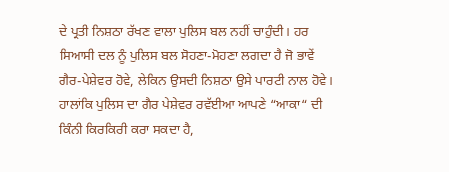ਦੇ ਪ੍ਰਤੀ ਨਿਸ਼ਠਾ ਰੱਖਣ ਵਾਲਾ ਪੁਲਿਸ ਬਲ ਨਹੀਂ ਚਾਹੁੰਦੀ। ਹਰ ਸਿਆਸੀ ਦਲ ਨੂੰ ਪੁਲਿਸ ਬਲ ਸੋਹਣਾ-ਮੋਹਣਾ ਲਗਦਾ ਹੈ ਜੋ ਭਾਵੇਂ ਗੈਰ-ਪੇਸ਼ੇਵਰ ਹੋਵੇ, ਲੇਕਿਨ ਉਸਦੀ ਨਿਸ਼ਠਾ ਉਸੇ ਪਾਰਟੀ ਨਾਲ ਹੋਵੇ। ਹਾਲਾਂਕਿ ਪੁਲਿਸ ਦਾ ਗੈਰ ਪੇਸ਼ੇਵਰ ਰਵੱਈਆ ਆਪਣੇ “ਆਕਾ“ ਦੀ ਕਿੰਨੀ ਕਿਰਕਿਰੀ ਕਰਾ ਸਕਦਾ ਹੈ,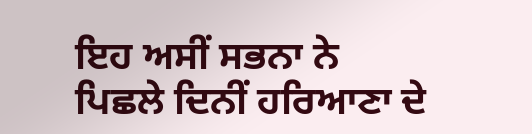ਇਹ ਅਸੀਂ ਸਭਨਾ ਨੇ ਪਿਛਲੇ ਦਿਨੀਂ ਹਰਿਆਣਾ ਦੇ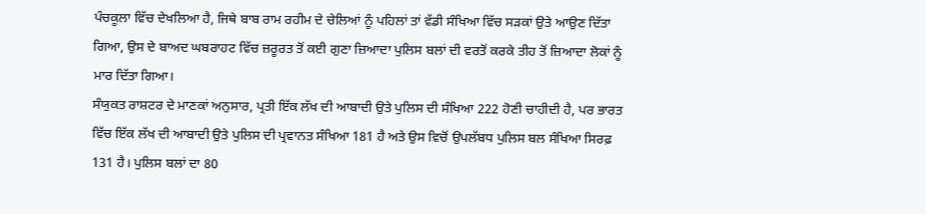ਪੰਚਕੂਲਾ ਵਿੱਚ ਦੇਖਲਿਆ ਹੈ, ਜਿਥੇ ਬਾਬ ਰਾਮ ਰਹੀਮ ਦੇ ਚੇਲਿਆਂ ਨੂੰ ਪਹਿਲਾਂ ਤਾਂ ਵੱਡੀ ਸੰਖਿਆ ਵਿੱਚ ਸੜਕਾਂ ਉਤੇ ਆਉਣ ਦਿੱਤਾ ਗਿਆ, ਉਸ ਦੇ ਬਾਅਦ ਘਬਰਾਹਟ ਵਿੱਚ ਜ਼ਰੂਰਤ ਤੋਂ ਕਈ ਗੁਣਾ ਜ਼ਿਆਦਾ ਪੁਲਿਸ ਬਲਾਂ ਦੀ ਵਰਤੋਂ ਕਰਕੇ ਤੀਹ ਤੋਂ ਜ਼ਿਆਦਾ ਲੋਕਾਂ ਨੂੰ ਮਾਰ ਦਿੱਤਾ ਗਿਆ।
ਸੰਯੁਕਤ ਰਾਸ਼ਟਰ ਦੇ ਮਾਣਕਾਂ ਅਨੁਸਾਰ, ਪ੍ਰਤੀ ਇੱਕ ਲੱਖ ਦੀ ਆਬਾਦੀ ਉਤੇ ਪੁਲਿਸ ਦੀ ਸੰਖਿਆ 222 ਹੋਣੀ ਚਾਹੀਦੀ ਹੈ, ਪਰ ਭਾਰਤ ਵਿੱਚ ਇੱਕ ਲੱਖ ਦੀ ਆਬਾਦੀ ਉਤੇ ਪੁਲਿਸ ਦੀ ਪ੍ਰਵਾਨਤ ਸੰਖਿਆ 181 ਹੈ ਅਤੇ ਉਸ ਵਿਚੋਂ ਉਪਲੱਬਧ ਪੁਲਿਸ ਬਲ ਸੰਖਿਆ ਸਿਰਫ਼ 131 ਹੈ। ਪੁਲਿਸ ਬਲਾਂ ਦਾ 80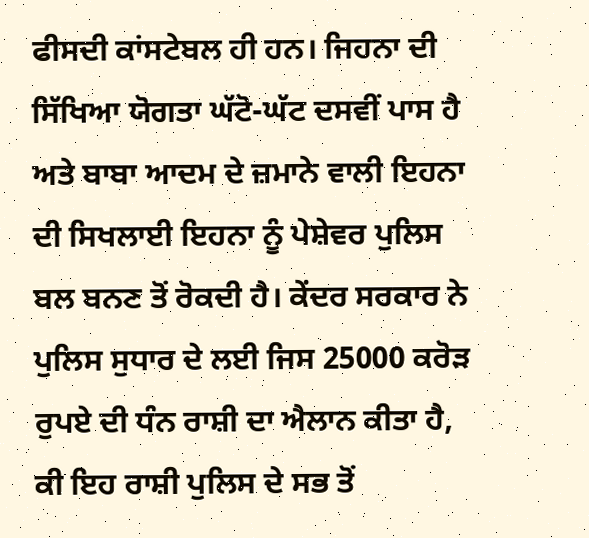ਫੀਸਦੀ ਕਾਂਸਟੇਬਲ ਹੀ ਹਨ। ਜਿਹਨਾ ਦੀ ਸਿੱਖਿਆ ਯੋਗਤਾ ਘੱਟੋ-ਘੱਟ ਦਸਵੀਂ ਪਾਸ ਹੈ ਅਤੇ ਬਾਬਾ ਆਦਮ ਦੇ ਜ਼ਮਾਨੇ ਵਾਲੀ ਇਹਨਾ ਦੀ ਸਿਖਲਾਈ ਇਹਨਾ ਨੂੰ ਪੇਸ਼ੇਵਰ ਪੁਲਿਸ ਬਲ ਬਨਣ ਤੋਂ ਰੋਕਦੀ ਹੈ। ਕੇਂਦਰ ਸਰਕਾਰ ਨੇ ਪੁਲਿਸ ਸੁਧਾਰ ਦੇ ਲਈ ਜਿਸ 25000 ਕਰੋੜ ਰੁਪਏ ਦੀ ਧੰਨ ਰਾਸ਼ੀ ਦਾ ਐਲਾਨ ਕੀਤਾ ਹੈ, ਕੀ ਇਹ ਰਾਸ਼ੀ ਪੁਲਿਸ ਦੇ ਸਭ ਤੋਂ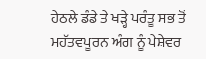ਹੇਠਲੇ ਡੰਡੇ ਤੇ ਖੜ੍ਹੇ ਪਰੰਤੂ ਸਭ ਤੋਂ ਮਹੱਤਵਪੂਰਨ ਅੰਗ ਨੂੰ ਪੇਸ਼ੇਵਰ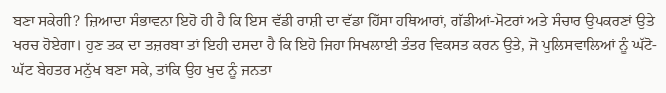ਬਣਾ ਸਕੇਗੀ? ਜ਼ਿਆਦਾ ਸੰਭਾਵਨਾ ਇਹੋ ਹੀ ਹੈ ਕਿ ਇਸ ਵੱਡੀ ਰਾਸ਼ੀ ਦਾ ਵੱਡਾ ਹਿੱਸਾ ਹਥਿਆਰਾਂ, ਗੱਡੀਆਂ-ਮੋਟਰਾਂ ਅਤੇ ਸੰਚਾਰ ਉਪਕਰਣਾਂ ਉਤੇ ਖਰਚ ਹੋਏਗਾ। ਹੁਣ ਤਕ ਦਾ ਤਜ਼ਰਬਾ ਤਾਂ ਇਹੀ ਦਸਦਾ ਹੈ ਕਿ ਇਹੋ ਜਿਹਾ ਸਿਖਲਾਈ ਤੰਤਰ ਵਿਕਸਤ ਕਰਨ ਉਤੇ, ਜੋ ਪੁਲਿਸਵਾਲਿਆਂ ਨੂੰ ਘੱਟੋ-ਘੱਟ ਬੇਹਤਰ ਮਨੁੱਖ ਬਣਾ ਸਕੇ, ਤਾਂਕਿ ਉਹ ਖੁਦ ਨੂੰ ਜਨਤਾ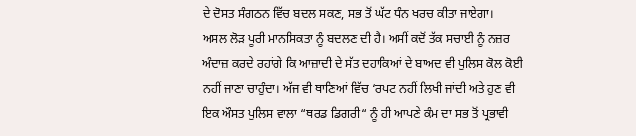ਦੇ ਦੋਸਤ ਸੰਗਠਨ ਵਿੱਚ ਬਦਲ ਸਕਣ, ਸਭ ਤੋਂ ਘੱਟ ਧੰਨ ਖਰਚ ਕੀਤਾ ਜਾਏਗਾ।
ਅਸਲ ਲੋੜ ਪੂਰੀ ਮਾਨਸਿਕਤਾ ਨੂੰ ਬਦਲਣ ਦੀ ਹੈ। ਅਸੀਂ ਕਦੋਂ ਤੱਕ ਸਚਾਈ ਨੂੰ ਨਜ਼ਰ ਅੰਦਾਜ਼ ਕਰਦੇ ਰਹਾਂਗੇ ਕਿ ਆਜ਼ਾਦੀ ਦੇ ਸੱਤ ਦਹਾਕਿਆਂ ਦੇ ਬਾਅਦ ਵੀ ਪੁਲਿਸ ਕੋਲ ਕੋਈ ਨਹੀਂ ਜਾਣਾ ਚਾਹੁੰਦਾ। ਅੱਜ ਵੀ ਥਾਣਿਆਂ ਵਿੱਚ ‘ਰਪਟ ਨਹੀਂ ਲਿਖੀ ਜਾਂਦੀ ਅਤੇ ਹੁਣ ਵੀ ਇਕ ਔਸਤ ਪੁਲਿਸ ਵਾਲਾ “ਥਰਡ ਡਿਗਰੀ“ ਨੂੰ ਹੀ ਆਪਣੇ ਕੰਮ ਦਾ ਸਭ ਤੋਂ ਪ੍ਰਭਾਵੀ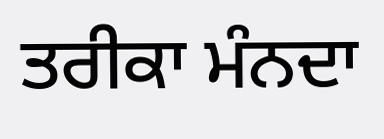ਤਰੀਕਾ ਮੰਨਦਾ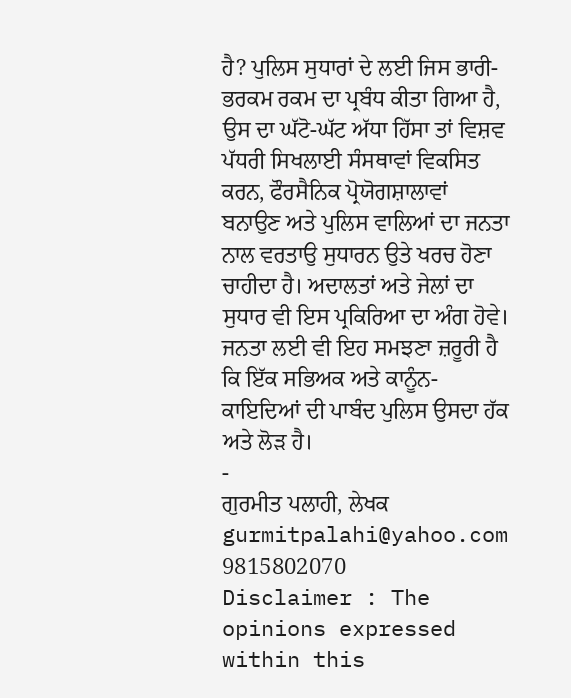ਹੈ? ਪੁਲਿਸ ਸੁਧਾਰਾਂ ਦੇ ਲਈ ਜਿਸ ਭਾਰੀ-ਭਰਕਮ ਰਕਮ ਦਾ ਪ੍ਰਬੰਧ ਕੀਤਾ ਗਿਆ ਹੈ, ਉਸ ਦਾ ਘੱਟੋ-ਘੱਟ ਅੱਧਾ ਹਿੱਸਾ ਤਾਂ ਵਿਸ਼ਵ ਪੱਧਰੀ ਸਿਖਲਾਈ ਸੰਸਥਾਵਾਂ ਵਿਕਸਿਤ ਕਰਨ, ਫੌਰਸੈਨਿਕ ਪ੍ਰੋਯੋਗਸ਼ਾਲਾਵਾਂ ਬਨਾਉਣ ਅਤੇ ਪੁਲਿਸ ਵਾਲਿਆਂ ਦਾ ਜਨਤਾ ਨਾਲ ਵਰਤਾਉ ਸੁਧਾਰਨ ਉਤੇ ਖਰਚ ਹੋਣਾ ਚਾਹੀਦਾ ਹੈ। ਅਦਾਲਤਾਂ ਅਤੇ ਜੇਲਾਂ ਦਾ ਸੁਧਾਰ ਵੀ ਇਸ ਪ੍ਰਕਿਰਿਆ ਦਾ ਅੰਗ ਹੋਵੇ। ਜਨਤਾ ਲਈ ਵੀ ਇਹ ਸਮਝਣਾ ਜ਼ਰੂਰੀ ਹੈ ਕਿ ਇੱਕ ਸਭਿਅਕ ਅਤੇ ਕਾਨੂੰਨ-ਕਾਇਦਿਆਂ ਦੀ ਪਾਬੰਦ ਪੁਲਿਸ ਉਸਦਾ ਹੱਕ ਅਤੇ ਲੋੜ ਹੈ।
-
ਗੁਰਮੀਤ ਪਲਾਹੀ, ਲੇਖਕ
gurmitpalahi@yahoo.com
9815802070
Disclaimer : The opinions expressed within this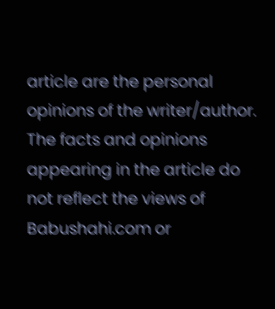article are the personal opinions of the writer/author. The facts and opinions appearing in the article do not reflect the views of Babushahi.com or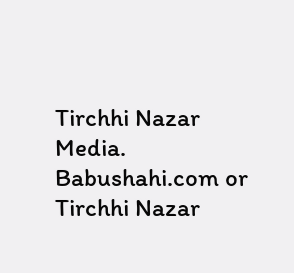Tirchhi Nazar Media. Babushahi.com or Tirchhi Nazar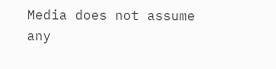Media does not assume any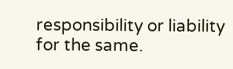responsibility or liability for the same.